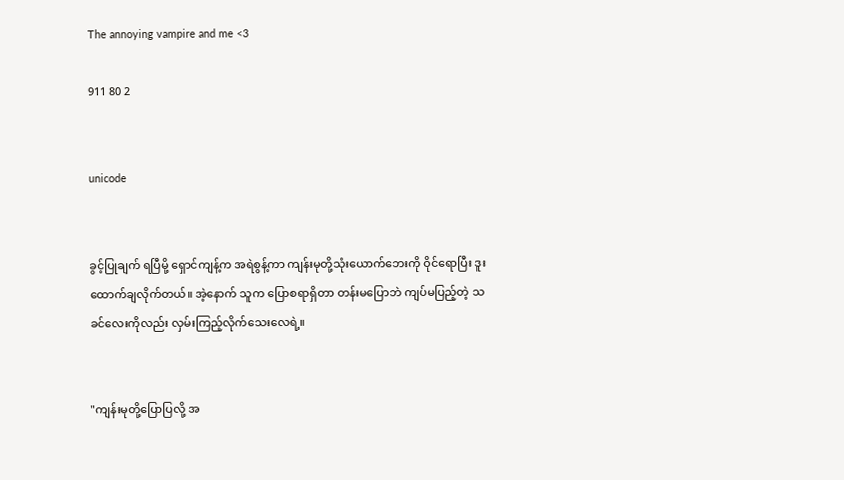The annoying vampire and me <3

911 80 2


unicode


ခွင့်ပြုချက် ရပြီမို့ ရှောင်ကျန့်က အရဲစွန့်ကာ ကျန်းမုတို့သုံးယောက်ဘေးကို ဝိုင်ရောပြီး ဒူးထောက်ချလိုက်တယ်။ အဲ့နောက် သူက ပြောစရာရှိတာ တန်းမပြောဘဲ ကျပ်မပြည့်တဲ့ သခင်လေးကိုလည်း လှမ်းကြည့်လိုက်သေးလေရဲ့။


"ကျန်းမုတို့ပြောပြလို့ အ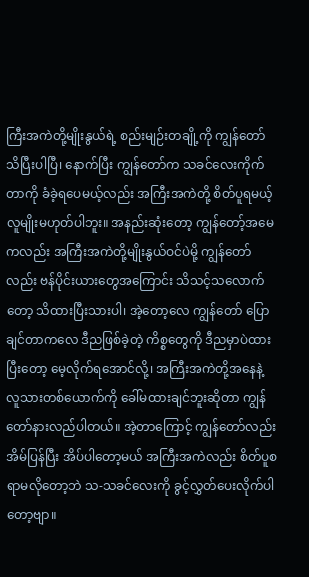ကြီးအကဲတို့မျိုးနွယ်ရဲ့ စည်းမျဉ်းတချို့ကို ကျွန်တော် သိပြီးပါပြီ၊ နောက်ပြီး ကျွန်တော်က သခင်လေးကိုက်တာကို ခံခဲ့ရပေမယ့်လည်း အကြီးအကဲတို့ စိတ်ပူရမယ့် လူမျိုးမဟုတ်ပါဘူး။ အနည်းဆုံးတော့ ကျွန်တော့်အမေကလည်း အကြီးအကဲတို့မျိုးနွယ်ဝင်ပဲမို့ ကျွန်တော်လည်း ဗန်ပိုင်းယားတွေအကြောင်း သိသင့်သလောက်တော့ သိထားပြီးသားပါ၊ အဲ့တော့လေ ကျွန်တော် ပြောချင်တာကလေ ဒီညဖြစ်ခဲ့တဲ့ ကိစ္စတွေကို ဒီညမှာပဲထားပြီးတော့ မေ့လိုက်ရအောင်လို့၊ အကြီးအကဲတို့အနေနဲ့ လူသားတစ်ယောက်ကို ခေါ်မထားချင်ဘူးဆိုတာ ကျွန်တော်နားလည်ပါတယ်။ အဲ့တာကြောင့် ကျွန်တော်လည်း အိမ်ပြန်ပြီး အိပ်ပါတော့မယ် အကြီးအကဲလည်း စိတ်ပူစရာမလိုတော့ဘဲ သ-သခင်လေးကို ခွင့်လွှတ်ပေးလိုက်ပါတော့ဗျာ။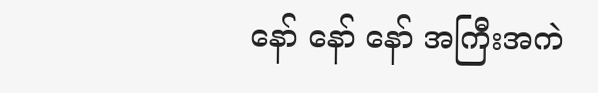နော် နော် နော် အကြီးအကဲ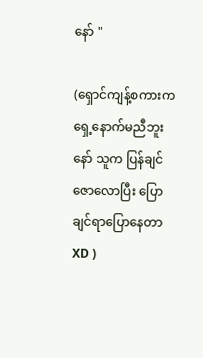နော် "

(ရှောင်ကျန့်စကားက ရှေ့နောက်မညီဘူးနော် သူက ပြန်ချင်ဇောလောပြီး ပြောချင်ရာပြောနေတာ XD )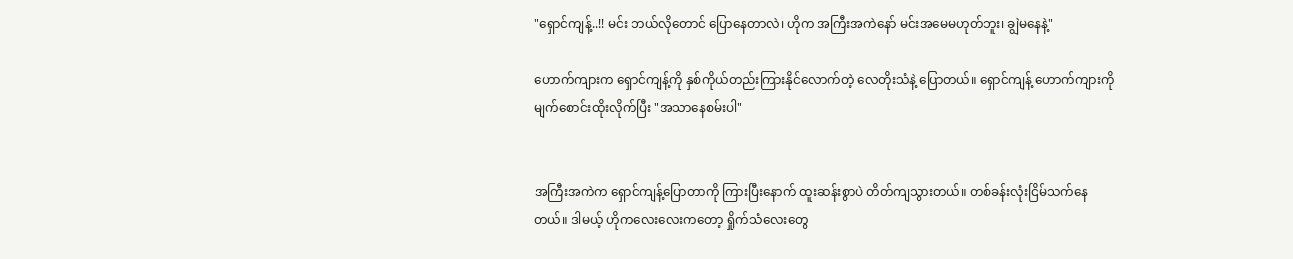"ရှောင်ကျန့်..!! မင်း ဘယ်လိုတောင် ပြောနေတာလဲ၊ ဟိုက အကြီးအကဲနော် မင်းအမေမဟုတ်ဘူး၊ ချွဲမနေနဲ့"

ဟောက်ကျားက ရှောင်ကျန့်ကို နှစ်ကိုယ်တည်းကြားနိုင်လောက်တဲ့ လေတိုးသံနဲ့ ပြောတယ်။ ရှောင်ကျန့် ဟောက်ကျားကို မျက်စောင်းထိုးလိုက်ပြီး "အသာနေစမ်းပါ"


အကြီးအကဲက ရှောင်ကျန့်ပြောတာကို ကြားပြီးနောက် ထူးဆန်းစွာပဲ တိတ်ကျသွားတယ်။ တစ်ခန်းလုံးငြိမ်သက်နေတယ်။ ဒါမယ့် ဟိုကလေးလေးကတော့ ရှိုက်သံလေးတွေ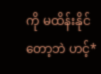ကို မထိန်းနိုင်တော့ဘဲ ဟင့်*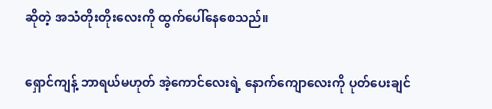ဆိုတဲ့ အသံတိုးတိုးလေးကို ထွက်ပေါ်နေစေသည်။

ရှောင်ကျန့် ဘာရယ်မဟုတ် အဲ့ကောင်လေးရဲ့ နောက်ကျောလေးကို ပုတ်ပေးချင်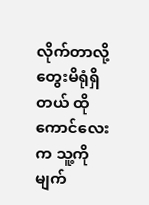လိုက်တာလို့ တွေးမိရုံရှိတယ် ထိုကောင်လေးက သူ့ကို မျက်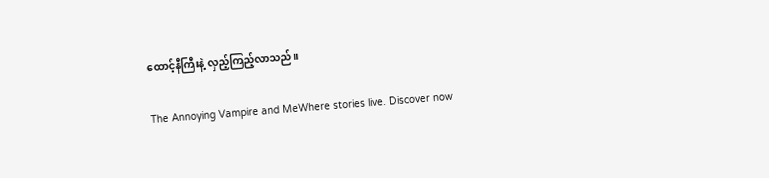ထောင့်နီကြီးနဲ့ လှည့်ကြည့်လာသည်။

The Annoying Vampire and MeWhere stories live. Discover now